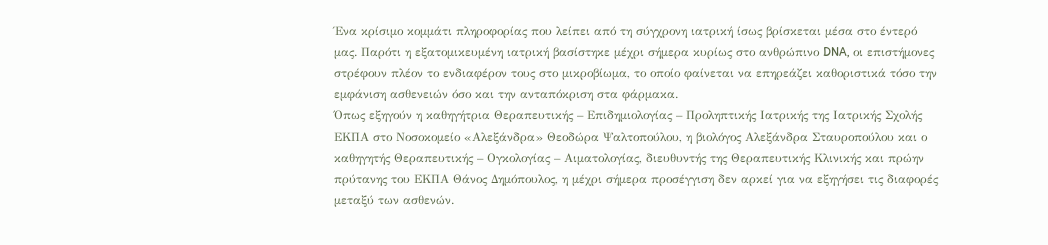Ένα κρίσιμο κομμάτι πληροφορίας που λείπει από τη σύγχρονη ιατρική ίσως βρίσκεται μέσα στο έντερό μας. Παρότι η εξατομικευμένη ιατρική βασίστηκε μέχρι σήμερα κυρίως στο ανθρώπινο DNA, οι επιστήμονες στρέφουν πλέον το ενδιαφέρον τους στο μικροβίωμα, το οποίο φαίνεται να επηρεάζει καθοριστικά τόσο την εμφάνιση ασθενειών όσο και την ανταπόκριση στα φάρμακα.
Όπως εξηγούν η καθηγήτρια Θεραπευτικής – Επιδημιολογίας – Προληπτικής Ιατρικής της Ιατρικής Σχολής ΕΚΠΑ στο Νοσοκομείο «Αλεξάνδρα» Θεοδώρα Ψαλτοπούλου, η βιολόγος Αλεξάνδρα Σταυροπούλου και ο καθηγητής Θεραπευτικής – Ογκολογίας – Αιματολογίας, διευθυντής της Θεραπευτικής Κλινικής και πρώην πρύτανης του ΕΚΠΑ Θάνος Δημόπουλος, η μέχρι σήμερα προσέγγιση δεν αρκεί για να εξηγήσει τις διαφορές μεταξύ των ασθενών.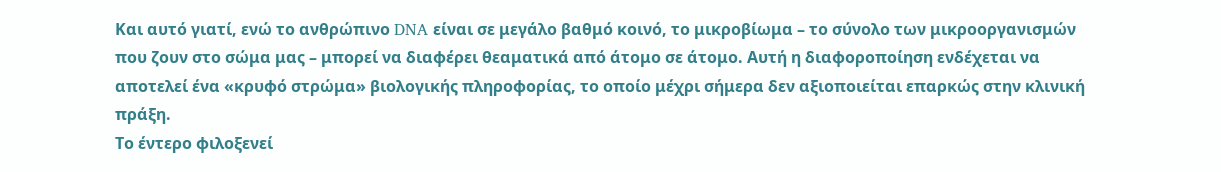Και αυτό γιατί, ενώ το ανθρώπινο DNA είναι σε μεγάλο βαθμό κοινό, το μικροβίωμα – το σύνολο των μικροοργανισμών που ζουν στο σώμα μας – μπορεί να διαφέρει θεαματικά από άτομο σε άτομο. Αυτή η διαφοροποίηση ενδέχεται να αποτελεί ένα «κρυφό στρώμα» βιολογικής πληροφορίας, το οποίο μέχρι σήμερα δεν αξιοποιείται επαρκώς στην κλινική πράξη.
Το έντερο φιλοξενεί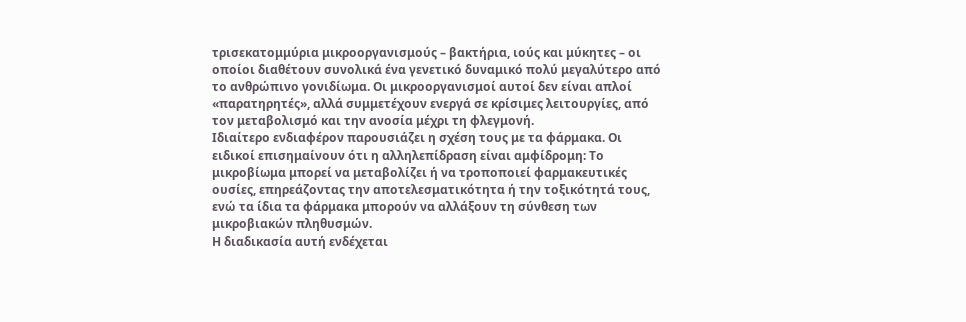τρισεκατομμύρια μικροοργανισμούς – βακτήρια, ιούς και μύκητες – οι οποίοι διαθέτουν συνολικά ένα γενετικό δυναμικό πολύ μεγαλύτερο από το ανθρώπινο γονιδίωμα. Οι μικροοργανισμοί αυτοί δεν είναι απλοί «παρατηρητές», αλλά συμμετέχουν ενεργά σε κρίσιμες λειτουργίες, από τον μεταβολισμό και την ανοσία μέχρι τη φλεγμονή.
Ιδιαίτερο ενδιαφέρον παρουσιάζει η σχέση τους με τα φάρμακα. Οι ειδικοί επισημαίνουν ότι η αλληλεπίδραση είναι αμφίδρομη: Tο μικροβίωμα μπορεί να μεταβολίζει ή να τροποποιεί φαρμακευτικές ουσίες, επηρεάζοντας την αποτελεσματικότητα ή την τοξικότητά τους, ενώ τα ίδια τα φάρμακα μπορούν να αλλάξουν τη σύνθεση των μικροβιακών πληθυσμών.
Η διαδικασία αυτή ενδέχεται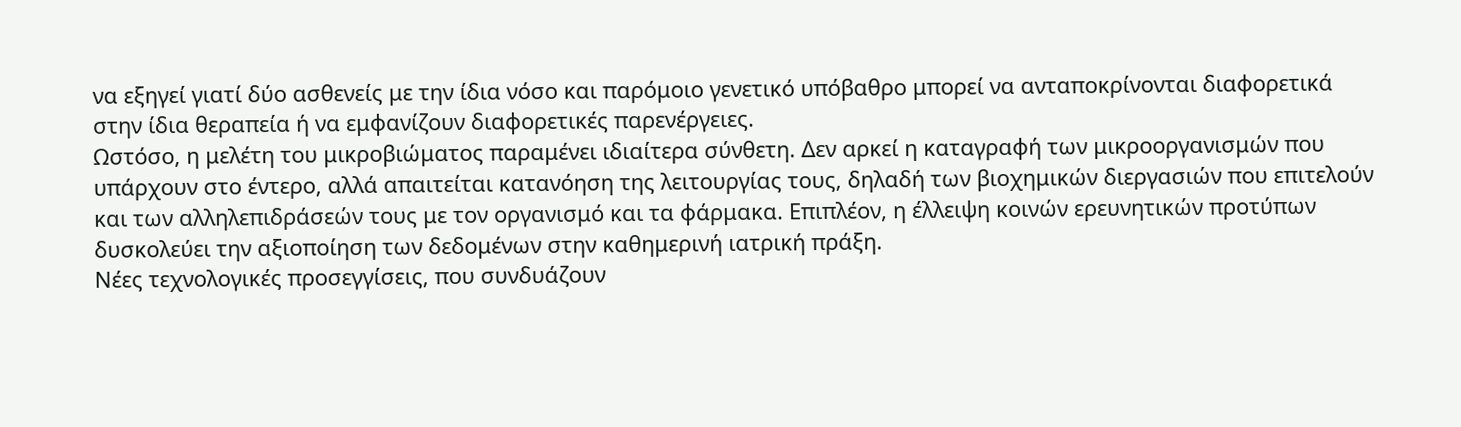να εξηγεί γιατί δύο ασθενείς με την ίδια νόσο και παρόμοιο γενετικό υπόβαθρο μπορεί να ανταποκρίνονται διαφορετικά στην ίδια θεραπεία ή να εμφανίζουν διαφορετικές παρενέργειες.
Ωστόσο, η μελέτη του μικροβιώματος παραμένει ιδιαίτερα σύνθετη. Δεν αρκεί η καταγραφή των μικροοργανισμών που υπάρχουν στο έντερο, αλλά απαιτείται κατανόηση της λειτουργίας τους, δηλαδή των βιοχημικών διεργασιών που επιτελούν και των αλληλεπιδράσεών τους με τον οργανισμό και τα φάρμακα. Επιπλέον, η έλλειψη κοινών ερευνητικών προτύπων δυσκολεύει την αξιοποίηση των δεδομένων στην καθημερινή ιατρική πράξη.
Νέες τεχνολογικές προσεγγίσεις, που συνδυάζουν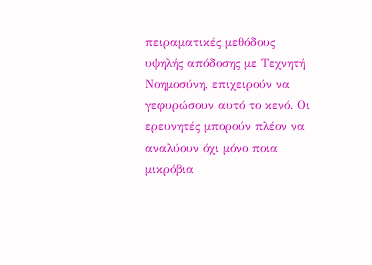πειραματικές μεθόδους υψηλής απόδοσης με Τεχνητή Νοημοσύνη, επιχειρούν να γεφυρώσουν αυτό το κενό. Οι ερευνητές μπορούν πλέον να αναλύουν όχι μόνο ποια μικρόβια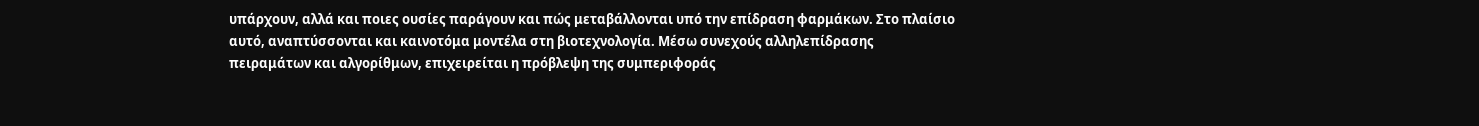υπάρχουν, αλλά και ποιες ουσίες παράγουν και πώς μεταβάλλονται υπό την επίδραση φαρμάκων. Στο πλαίσιο αυτό, αναπτύσσονται και καινοτόμα μοντέλα στη βιοτεχνολογία. Μέσω συνεχούς αλληλεπίδρασης πειραμάτων και αλγορίθμων, επιχειρείται η πρόβλεψη της συμπεριφοράς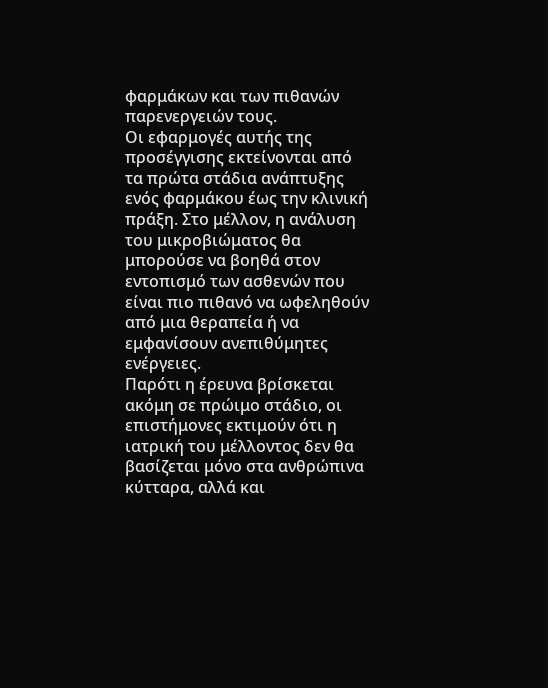φαρμάκων και των πιθανών παρενεργειών τους.
Οι εφαρμογές αυτής της προσέγγισης εκτείνονται από τα πρώτα στάδια ανάπτυξης ενός φαρμάκου έως την κλινική πράξη. Στο μέλλον, η ανάλυση του μικροβιώματος θα μπορούσε να βοηθά στον εντοπισμό των ασθενών που είναι πιο πιθανό να ωφεληθούν από μια θεραπεία ή να εμφανίσουν ανεπιθύμητες ενέργειες.
Παρότι η έρευνα βρίσκεται ακόμη σε πρώιμο στάδιο, οι επιστήμονες εκτιμούν ότι η ιατρική του μέλλοντος δεν θα βασίζεται μόνο στα ανθρώπινα κύτταρα, αλλά και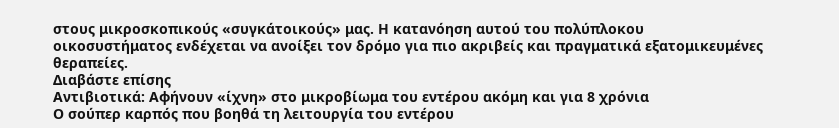στους μικροσκοπικούς «συγκάτοικούς» μας. Η κατανόηση αυτού του πολύπλοκου οικοσυστήματος ενδέχεται να ανοίξει τον δρόμο για πιο ακριβείς και πραγματικά εξατομικευμένες θεραπείες.
Διαβάστε επίσης
Αντιβιοτικά: Αφήνουν «ίχνη» στο μικροβίωμα του εντέρου ακόμη και για 8 χρόνια
Ο σούπερ καρπός που βοηθά τη λειτουργία του εντέρου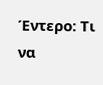Έντερο: Τι να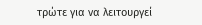τρώτε για να λειτουργεί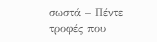σωστά – Πέντε τροφές που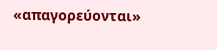«απαγορεύονται»